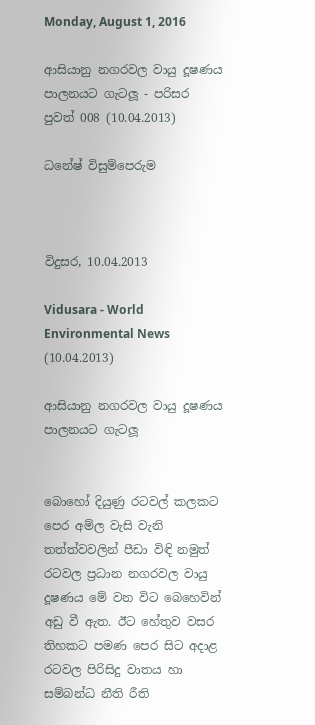Monday, August 1, 2016

ආසියානු නගරවල වායු දූෂණය පාලනයට ගැටලූ - පරිසර පුවත් 008 (10.04.2013)

ධනේෂ් විසුම්පෙරුම



විදුසර, 10.04.2013

Vidusara - World Environmental News (10.04.2013)

ආසියානු නගරවල වායු දූෂණය පාලනයට ගැටලූ


බොහෝ දියුණු රටවල් කලකට පෙර අම්ල වැසි වැනි තත්ත්වවලින් පීඩා විඳි නමුත් රටවල ප්‍රධාන නගරවල වායු දූෂණය මේ වන විට බෙහෙවින් අඩු වී ඇත. ඊට හේතුව වසර තිහකට පමණ පෙර සිට අදාළ රටවල පිරිසිදු වාතය හා සම්බන්ධ නීති රීති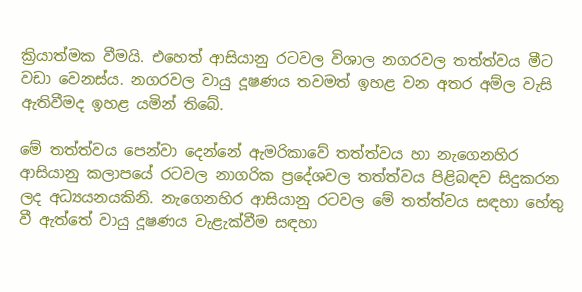ක්‍රියාත්මක වීමයි. එහෙත් ආසියානු රටවල විශාල නගරවල තත්ත්වය මීට වඩා වෙනස්ය. නගරවල වායු දූෂණය තවමත් ඉහළ වන අතර අම්ල වැසි ඇතිවීමද ඉහළ යමින් තිබේ.

මේ තත්ත්වය පෙන්වා දෙන්නේ ඇමරිකාවේ තත්ත්වය හා නැගෙනහිර ආසියානු කලාපයේ රටවල නාගරික ප්‍රදේශවල තත්ත්වය පිළිබඳව සිදුකරන ලද අධ්‍යයනයකිනි. නැගෙනහිර ආසියානු රටවල මේ තත්ත්වය සඳහා හේතු වී ඇත්තේ වායු දූෂණය වැළැක්වීම සඳහා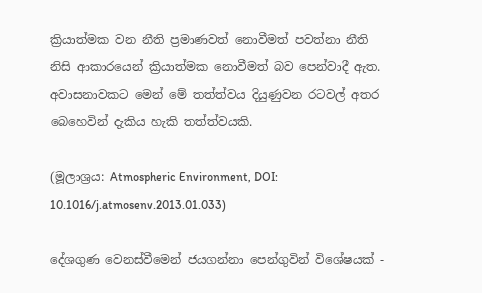ක්‍රියාත්මක වන නීති ප්‍රමාණවත් නොවීමත් පවත්නා නීති නිසි ආකාරයෙන් ක්‍රියාත්මක නොවීමත් බව පෙන්වාදී ඇත. අවාසනාවකට මෙන් මේ තත්ත්වය දියුණුවන රටවල් අතර බෙහෙවින් දැකිය හැකි තත්ත්වයකි.

(මූලාශ්‍රය: Atmospheric Environment, DOI: 10.1016/j.atmosenv.2013.01.033)

දේශගුණ වෙනස්වීමෙන් ජයගන්නා පෙන්ගුවින් විශේෂයක් -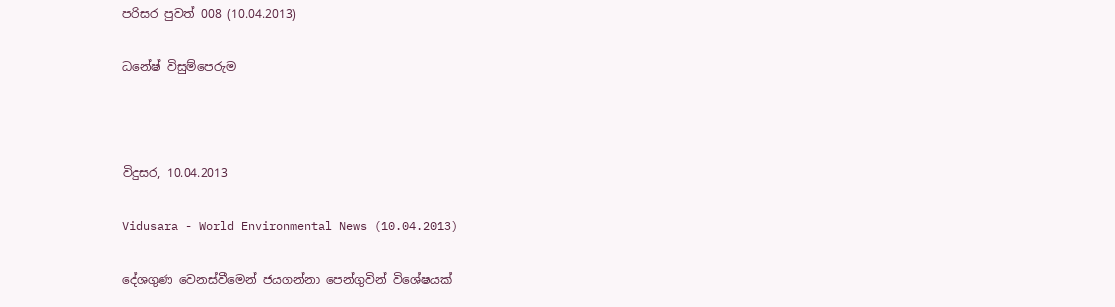පරිසර පුවත් 008 (10.04.2013)

ධනේෂ් විසුම්පෙරුම



විදුසර, 10.04.2013

Vidusara - World Environmental News (10.04.2013)

දේශගුණ වෙනස්වීමෙන් ජයගන්නා පෙන්ගුවින් විශේෂයක්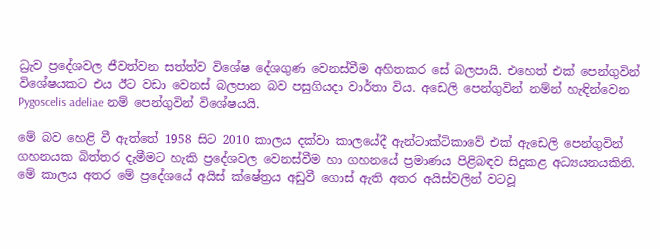ධ්‍රැව ප්‍රදේශවල ජීවත්වන සත්ත්ව විශේෂ දේශගුණ වෙනස්වීම අහිතකර සේ බලපායි. එහෙත් එක් පෙන්ගුවින් විශේෂයකට එය ඊට වඩා වෙනස් බලපාන බව පසුගියදා වාර්තා විය. අඩෙලි පෙන්ගුවින් නම්න් හැඳින්වෙන Pygoscelis adeliae නම් පෙන්ගුවින් විශේෂයයි.

මේ බව හෙළි වී ඇත්තේ 1958 සිට 2010 කාලය දක්වා කාලයේදී ඇන්ටාක්ටිකාවේ එක් ඇඩෙලි පෙන්ගුවින් ගහනයක බිත්තර දැමීමට හැකි ප්‍රදේශවල වෙනස්වීම හා ගහනයේ ප්‍රමාණය පිළිබඳව සිදුකළ අධ්‍යයනයකිනි. මේ කාලය අතර මේ ප්‍රදේශයේ අයිස් ක්ෂේත්‍රය අඩුවී ගොස් ඇති අතර අයිස්වලින් වටවූ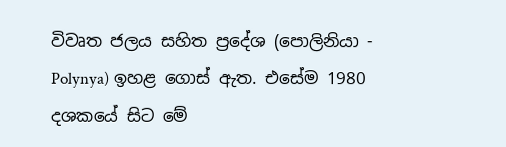විවෘත ජලය සහිත ප්‍රදේශ (පොලිනියා - Polynya) ඉහළ ගොස් ඇත. එසේම 1980 දශකයේ සිට මේ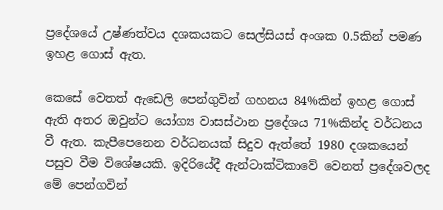ප්‍රදේශයේ උෂ්ණත්වය දශකයකට සෙල්සියස් අංශක 0.5කින් පමණ ඉහළ ගොස් ඇත.

කෙසේ වෙතත් ඇඩෙලි පෙන්ගුවින් ගහනය 84%කින් ඉහළ ගොස් ඇති අතර ඔවුන්ට යෝග්‍ය වාසස්ථාන ප්‍රදේශය 71%කින්ද වර්ධනය වී ඇත. කැපීපෙනෙන වර්ධනයක් සිදුව ඇත්තේ 1980 දශකයෙන් පසුව වීම විශේෂයකි. ඉදිරියේදී ඇන්ටාක්ටිකාවේ වෙනත් ප්‍රදේශවලද මේ පෙන්ගවින්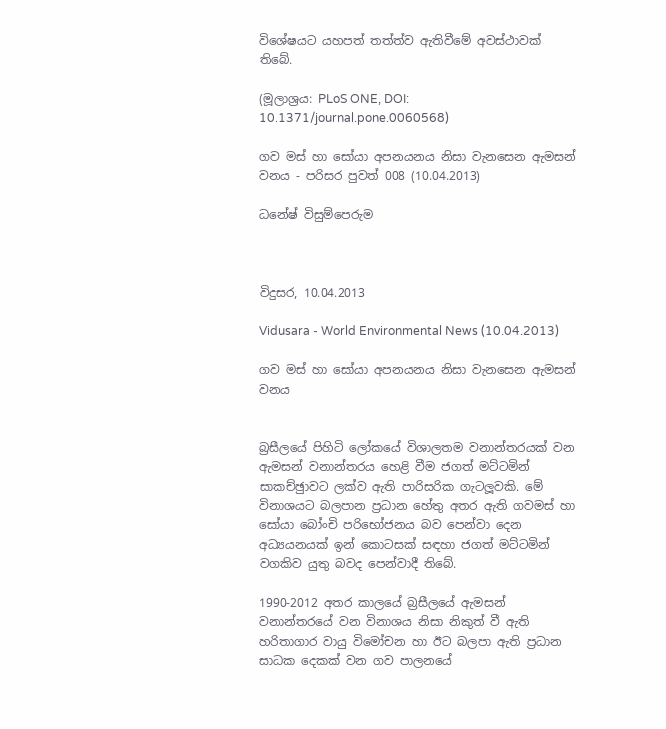විශේෂයට යහපත් තත්ත්ව ඇතිවීමේ අවස්ථාවක් තිබේ.

(මූලාශ්‍රය: PLoS ONE, DOI: 10.1371/journal.pone.0060568)

ගව මස් හා සෝයා අපනයනය නිසා වැනසෙන ඇමසන් වනය - පරිසර පුවත් 008 (10.04.2013)

ධනේෂ් විසුම්පෙරුම



විදුසර, 10.04.2013

Vidusara - World Environmental News (10.04.2013)

ගව මස් හා සෝයා අපනයනය නිසා වැනසෙන ඇමසන් වනය


බ්‍රසීලයේ පිහිටි ලෝකයේ විශාලතම වනාන්තරයක් වන ඇමසන් වනාන්තරය හෙළි වීම ජගත් මට්ටමින් සාකච්ඡුාවට ලක්ව ඇති පාරිසරික ගැටලූවකි. මේ විනාශයට බලපාන ප්‍රධාන හේතු අතර ඇති ගවමස් හා සෝයා බෝංචි පරිභෝජනය බව පෙන්වා දෙන අධ්‍යයනයක් ඉන් කොටසක් සඳහා ජගත් මට්ටමින් වගකිව යුතු බවද පෙන්වාදී තිබේ.

1990-2012 අතර කාලයේ බ්‍රසීලයේ ඇමසන් වනාන්තරයේ වන විනාශය නිසා නිකුත් වී ඇති හරිතාගාර වායු විමෝචන හා ඊට බලපා ඇති ප්‍රධාන සාධක දෙකක් වන ගව පාලනයේ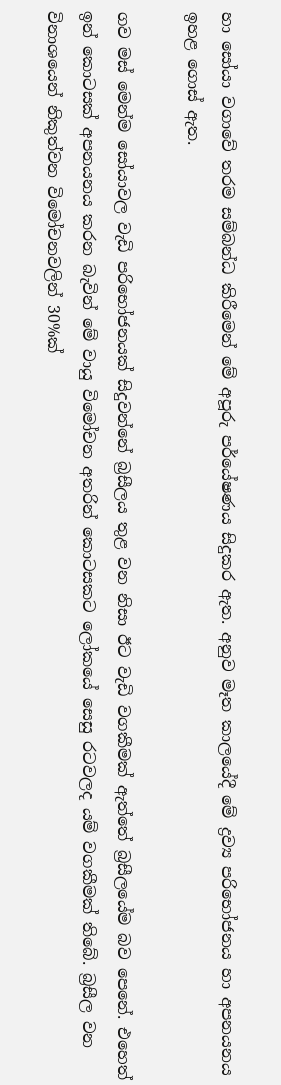හා සෝයා වගාවේ තරම සම්බන්ධ කිරීමෙන් මේ අපූරු පර්යේෂණය සිදුකර ඇත. අනුව මෑත කාලයේදී මේ ද්‍රව්‍ය පරිභෝජනය හා අපනයනය ඉහළ ගොස් ඇත.

ගව මස් මෙන්ම සෝයාවල වැඩි පරිභෝජනයක් සිදුවන්නේ බ්‍රසීලය තුළ වන නිසා ඊට වැඩි වගකීමක් ඇත්තේ බ්‍රසීලයේම බව පෙනේ. එහෙත් ඉන් කොටසක් අපනයනය කරන බැවින් මේ වායු විමෝචන අතරින් කොටසකට ලෝකයේ සෙසු රටවලද යම් වගකීමක් තිබේ. බ්‍රසීල වන විනාශයෙන් නිකුත්වන විමෝචනවලින් 30%ක්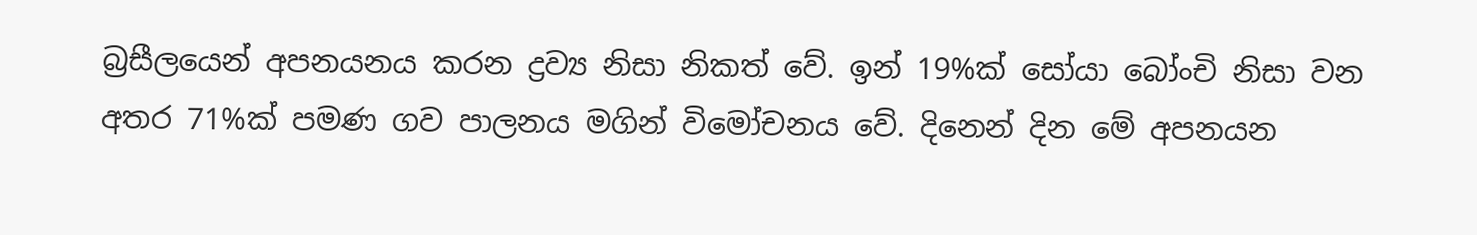බ්‍රසීලයෙන් අපනයනය කරන ද්‍රව්‍ය නිසා නිකත් වේ. ඉන් 19%ක් සෝයා බෝංචි නිසා වන අතර 71%ක් පමණ ගව පාලනය මගින් විමෝචනය වේ. දිනෙන් දින මේ අපනයන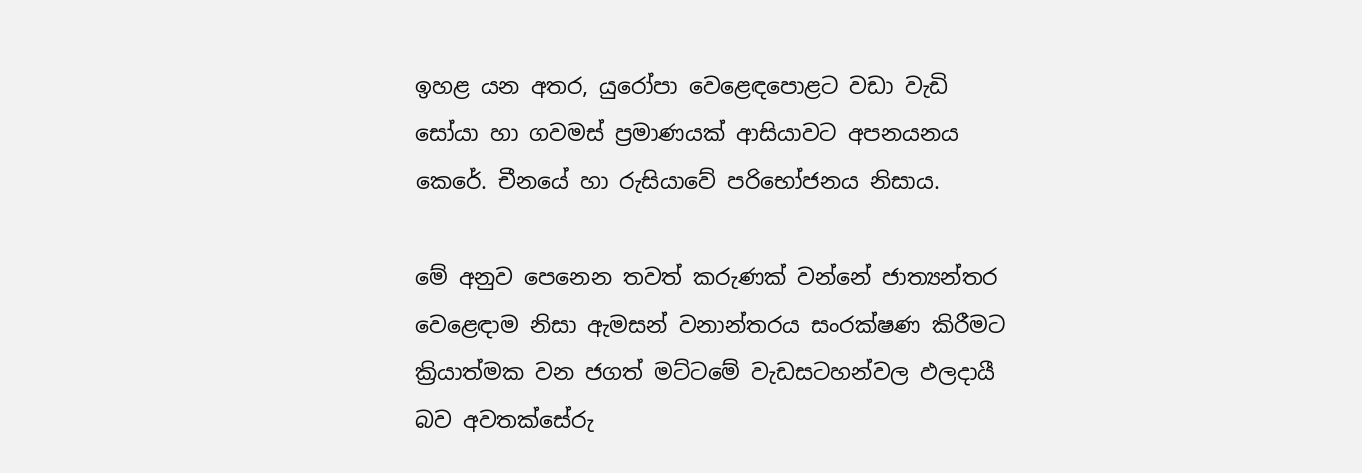ඉහළ යන අතර, යුරෝපා වෙළෙඳපොළට වඩා වැඩි සෝයා හා ගවමස් ප්‍රමාණයක් ආසියාවට අපනයනය කෙරේ. චීනයේ හා රුසියාවේ පරිභෝජනය නිසාය.

මේ අනුව පෙනෙන තවත් කරුණක් වන්නේ ජාත්‍යන්තර වෙළෙඳාම නිසා ඇමසන් වනාන්තරය සංරක්ෂණ කිරීමට ක්‍රියාත්මක වන ජගත් මට්ටමේ වැඩසටහන්වල ඵලදායී බව අවතක්සේරු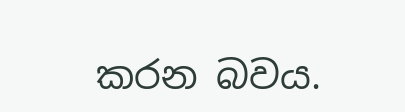කරන බවය.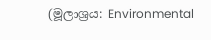(මූලාශ්‍රය: Environmental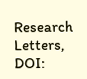Research Letters, DOI: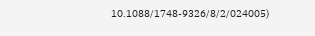10.1088/1748-9326/8/2/024005)